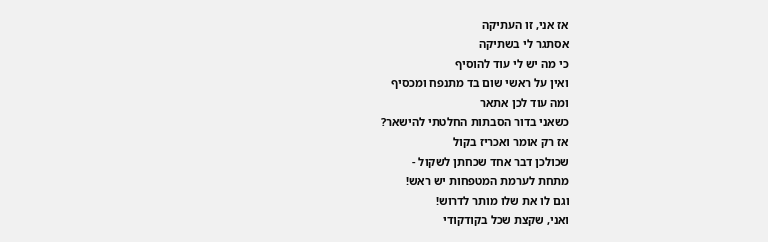אז אני, זו העתיקה
אסתגר לי בשתיקה
כי מה יש לי עוד להוסיף
ואין על ראשי שום בד מתנפח ומכסיף
ומה עוד לכן אתאר
כשאני בדור הסבתות החלטתי להישאר?
אז רק אומר ואכריז בקול
שכולכן דבר אחד שכחתן לשקול -
מתחת לערמת המטפחות יש ראש!
וגם לו את שלו מותר לדרוש!
ואני, שקצת שכל בקודקודי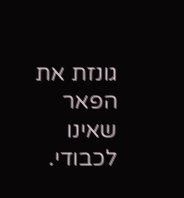גונזת את הפאר שאינו לכבודי.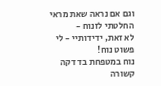וגם אם נראה שאת מראי החלטתי לזנוח -
לא זאת, ידידותיי - לי פשוט נוח!
נוח במטפחת בד דקה קשורה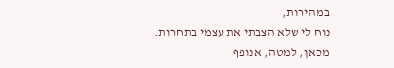במהירות,
נוח לי שלא הצבתי את עצמי בתחרות.
מכאן, למטה, אנופף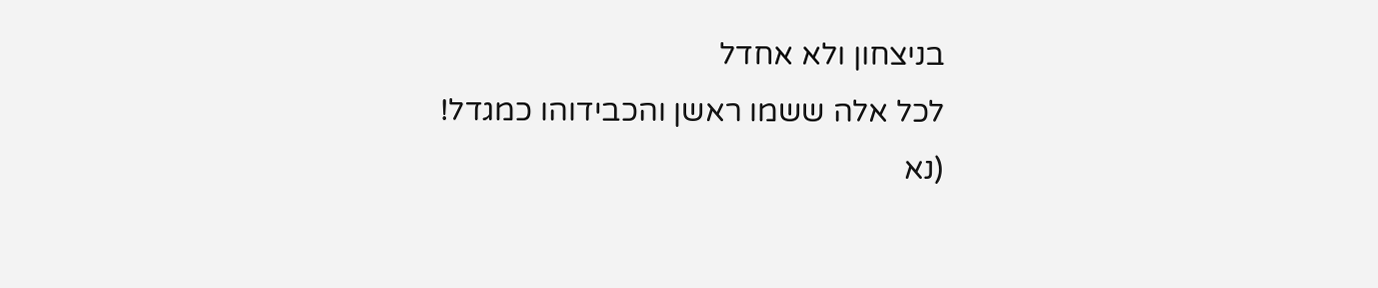בניצחון ולא אחדל
לכל אלה ששמו ראשן והכבידוהו כמגדל!
(נא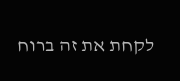לקחת את זה ברוח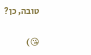טובה, כן?

😘)